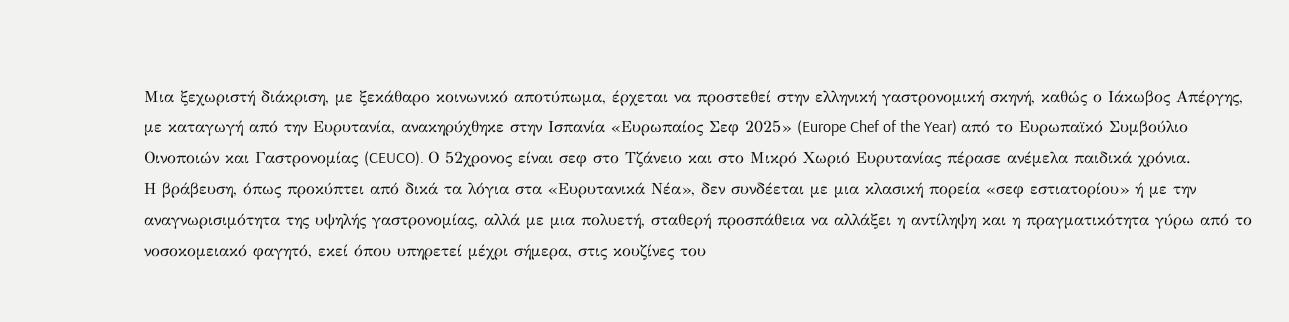Μια ξεχωριστή διάκριση, με ξεκάθαρο κοινωνικό αποτύπωμα, έρχεται να προστεθεί στην ελληνική γαστρονομική σκηνή, καθώς ο Ιάκωβος Απέργης, με καταγωγή από την Ευρυτανία, ανακηρύχθηκε στην Ισπανία «Ευρωπαίος Σεφ 2025» (Europe Chef of the Year) από το Ευρωπαϊκό Συμβούλιο Οινοποιών και Γαστρονομίας (CEUCO). Ο 52χρονος είναι σεφ στο Τζάνειο και στο Μικρό Χωριό Ευρυτανίας πέρασε ανέμελα παιδικά χρόνια.
Η βράβευση, όπως προκύπτει από δικά τα λόγια στα «Ευρυτανικά Νέα», δεν συνδέεται με μια κλασική πορεία «σεφ εστιατορίου» ή με την αναγνωρισιμότητα της υψηλής γαστρονομίας, αλλά με μια πολυετή, σταθερή προσπάθεια να αλλάξει η αντίληψη και η πραγματικότητα γύρω από το νοσοκομειακό φαγητό, εκεί όπου υπηρετεί μέχρι σήμερα, στις κουζίνες του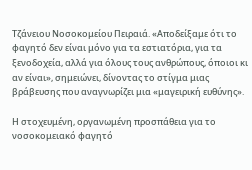Τζάνειου Νοσοκομείου Πειραιά. «Αποδείξαμε ότι το φαγητό δεν είναι μόνο για τα εστιατόρια, για τα ξενοδοχεία, αλλά για όλους τους ανθρώπους, όποιοι κι αν είναι», σημειώνει, δίνοντας το στίγμα μιας βράβευσης που αναγνωρίζει μια «μαγειρική ευθύνης».

Η στοχευμένη, οργανωμένη προσπάθεια για το νοσοκομειακό φαγητό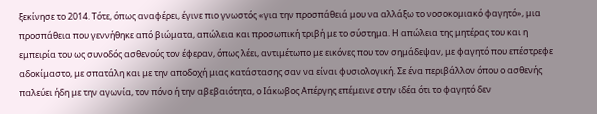ξεκίνησε το 2014. Τότε, όπως αναφέρει, έγινε πιο γνωστός «για την προσπάθειά μου να αλλάξω το νοσοκομιακό φαγητό», μια προσπάθεια που γεννήθηκε από βιώματα, απώλεια και προσωπική τριβή με το σύστημα. Η απώλεια της μητέρας του και η εμπειρία του ως συνοδός ασθενούς τον έφεραν, όπως λέει, αντιμέτωπο με εικόνες που τον σημάδεψαν, με φαγητό που επέστρεφε αδοκίμαστο, με σπατάλη και με την αποδοχή μιας κατάστασης σαν να είναι φυσιολογική. Σε ένα περιβάλλον όπου ο ασθενής παλεύει ήδη με την αγωνία, τον πόνο ή την αβεβαιότητα, ο Ιάκωβος Απέργης επέμεινε στην ιδέα ότι το φαγητό δεν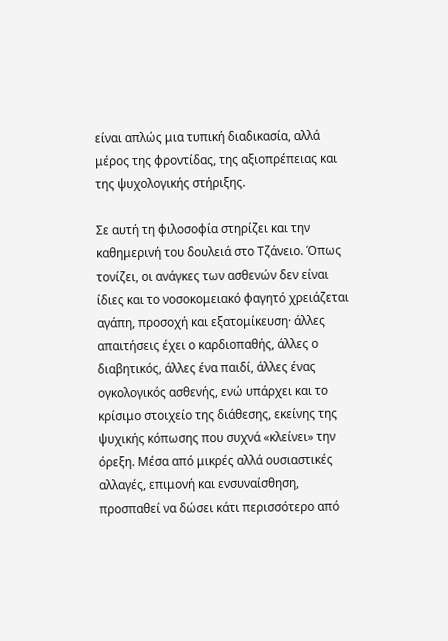είναι απλώς μια τυπική διαδικασία, αλλά μέρος της φροντίδας, της αξιοπρέπειας και της ψυχολογικής στήριξης.

Σε αυτή τη φιλοσοφία στηρίζει και την καθημερινή του δουλειά στο Τζάνειο. Όπως τονίζει, οι ανάγκες των ασθενών δεν είναι ίδιες και το νοσοκομειακό φαγητό χρειάζεται αγάπη, προσοχή και εξατομίκευση· άλλες απαιτήσεις έχει ο καρδιοπαθής, άλλες ο διαβητικός, άλλες ένα παιδί, άλλες ένας ογκολογικός ασθενής, ενώ υπάρχει και το κρίσιμο στοιχείο της διάθεσης, εκείνης της ψυχικής κόπωσης που συχνά «κλείνει» την όρεξη. Μέσα από μικρές αλλά ουσιαστικές αλλαγές, επιμονή και ενσυναίσθηση, προσπαθεί να δώσει κάτι περισσότερο από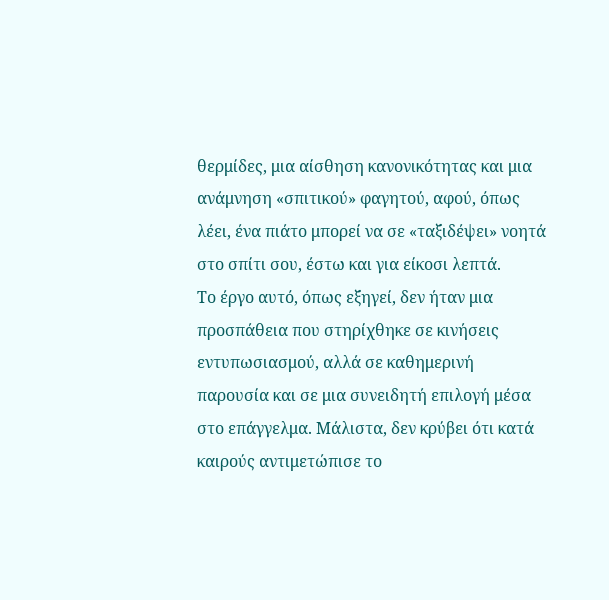θερμίδες, μια αίσθηση κανονικότητας και μια ανάμνηση «σπιτικού» φαγητού, αφού, όπως λέει, ένα πιάτο μπορεί να σε «ταξιδέψει» νοητά στο σπίτι σου, έστω και για είκοσι λεπτά.
Το έργο αυτό, όπως εξηγεί, δεν ήταν μια προσπάθεια που στηρίχθηκε σε κινήσεις εντυπωσιασμού, αλλά σε καθημερινή παρουσία και σε μια συνειδητή επιλογή μέσα στο επάγγελμα. Μάλιστα, δεν κρύβει ότι κατά καιρούς αντιμετώπισε το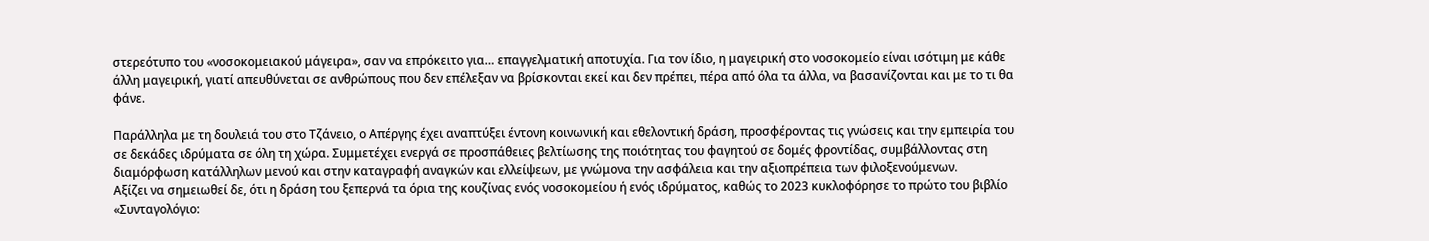στερεότυπο του «νοσοκομειακού μάγειρα», σαν να επρόκειτο για… επαγγελματική αποτυχία. Για τον ίδιο, η μαγειρική στο νοσοκομείο είναι ισότιμη με κάθε άλλη μαγειρική, γιατί απευθύνεται σε ανθρώπους που δεν επέλεξαν να βρίσκονται εκεί και δεν πρέπει, πέρα από όλα τα άλλα, να βασανίζονται και με το τι θα φάνε.

Παράλληλα με τη δουλειά του στο Τζάνειο, ο Απέργης έχει αναπτύξει έντονη κοινωνική και εθελοντική δράση, προσφέροντας τις γνώσεις και την εμπειρία του σε δεκάδες ιδρύματα σε όλη τη χώρα. Συμμετέχει ενεργά σε προσπάθειες βελτίωσης της ποιότητας του φαγητού σε δομές φροντίδας, συμβάλλοντας στη διαμόρφωση κατάλληλων μενού και στην καταγραφή αναγκών και ελλείψεων, με γνώμονα την ασφάλεια και την αξιοπρέπεια των φιλοξενούμενων.
Αξίζει να σημειωθεί δε, ότι η δράση του ξεπερνά τα όρια της κουζίνας ενός νοσοκομείου ή ενός ιδρύματος, καθώς το 2023 κυκλοφόρησε το πρώτο του βιβλίο «Συνταγολόγιο: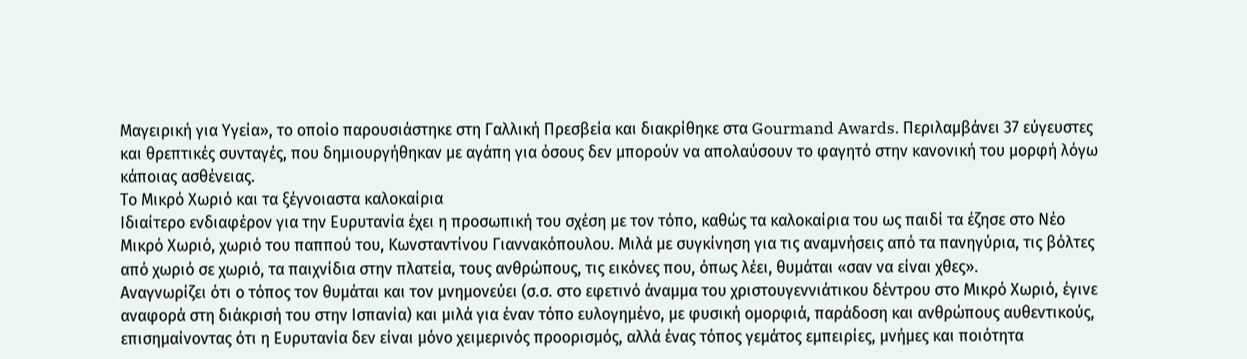Μαγειρική για Υγεία», το οποίο παρουσιάστηκε στη Γαλλική Πρεσβεία και διακρίθηκε στα Gourmand Awards. Περιλαμβάνει 37 εύγευστες και θρεπτικές συνταγές, που δημιουργήθηκαν με αγάπη για όσους δεν μπορούν να απολαύσουν το φαγητό στην κανονική του μορφή λόγω κάποιας ασθένειας.
Το Μικρό Χωριό και τα ξέγνοιαστα καλοκαίρια
Ιδιαίτερο ενδιαφέρον για την Ευρυτανία έχει η προσωπική του σχέση με τον τόπο, καθώς τα καλοκαίρια του ως παιδί τα έζησε στο Νέο Μικρό Χωριό, χωριό του παππού του, Κωνσταντίνου Γιαννακόπουλου. Μιλά με συγκίνηση για τις αναμνήσεις από τα πανηγύρια, τις βόλτες από χωριό σε χωριό, τα παιχνίδια στην πλατεία, τους ανθρώπους, τις εικόνες που, όπως λέει, θυμάται «σαν να είναι χθες».
Αναγνωρίζει ότι ο τόπος τον θυμάται και τον μνημονεύει (σ.σ. στο εφετινό άναμμα του χριστουγεννιάτικου δέντρου στο Μικρό Χωριό, έγινε αναφορά στη διάκρισή του στην Ισπανία) και μιλά για έναν τόπο ευλογημένο, με φυσική ομορφιά, παράδοση και ανθρώπους αυθεντικούς, επισημαίνοντας ότι η Ευρυτανία δεν είναι μόνο χειμερινός προορισμός, αλλά ένας τόπος γεμάτος εμπειρίες, μνήμες και ποιότητα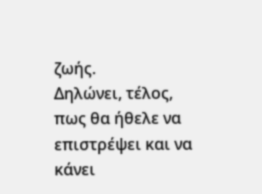ζωής.
Δηλώνει, τέλος, πως θα ήθελε να επιστρέψει και να κάνει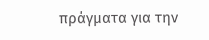πράγματα για την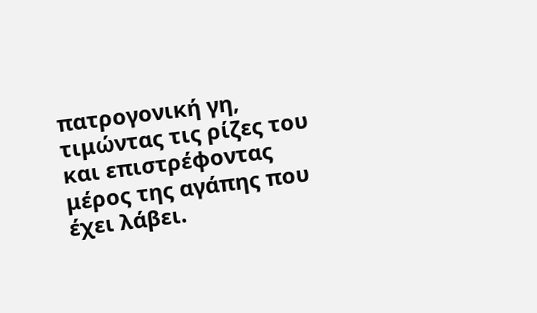πατρογονική γη, τιμώντας τις ρίζες του και επιστρέφοντας μέρος της αγάπης που έχει λάβει.